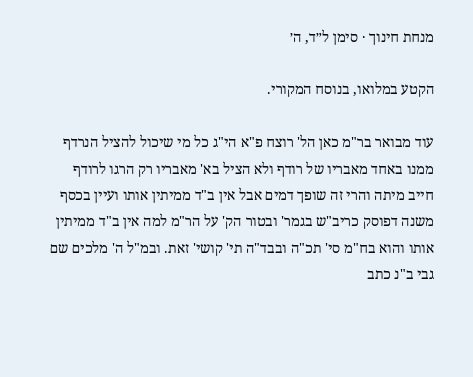מנחת חינוך · סימן ל״ד, ה׳

הקטע במלואו, בנוסח המקורי.

עוד מבואר בר"מ כאן הל' רוצח פ"א הי"ג כל מי שיכול להציל הנרדף ממנו באחד מאבריו של רודף ולא הציל בא' מאבריו רק הרגו לרודף חייב מיתה והרי זה שופך דמים אבל אין ב"ד ממיתין אותו ועיין בכסף משנה דפוסק כריב"ש בגמר' ובטור הק' על הר"מ למה אין ב"ד ממיתין אותו והוא בח"מ סי' תכ"ה ובבד"ה תי' קושי' זאת. ובמ"ל ה' מלכים שם גבי ב"נ כתב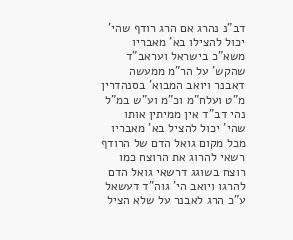דב"נ נהרג אם הרג רודף שהי' יכול להצילו בא' מאבריו משא"כ בישראל ועראב"ד שהקש' על הר"מ ממעשה דאבנר ויואב המבוא' בסנהדרין מ"ט ועלח"מ וכ"מ וע"ש במ"ל נהי דב"ד אין ממיתין אותו שהי' יכול להציל בא' מאבריו מכל מקום גואל הדם של הרודף רשאי להרוג את הרוצח כמו רוצח בשוגג דרשאי גואל הדם להרגו ויואב הי' גוה"ד דעשאל ע"כ הרג לאבנר על שלא הציל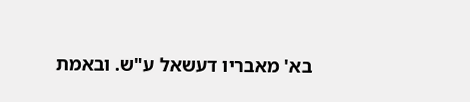בא' מאבריו דעשאל ע"ש. ובאמת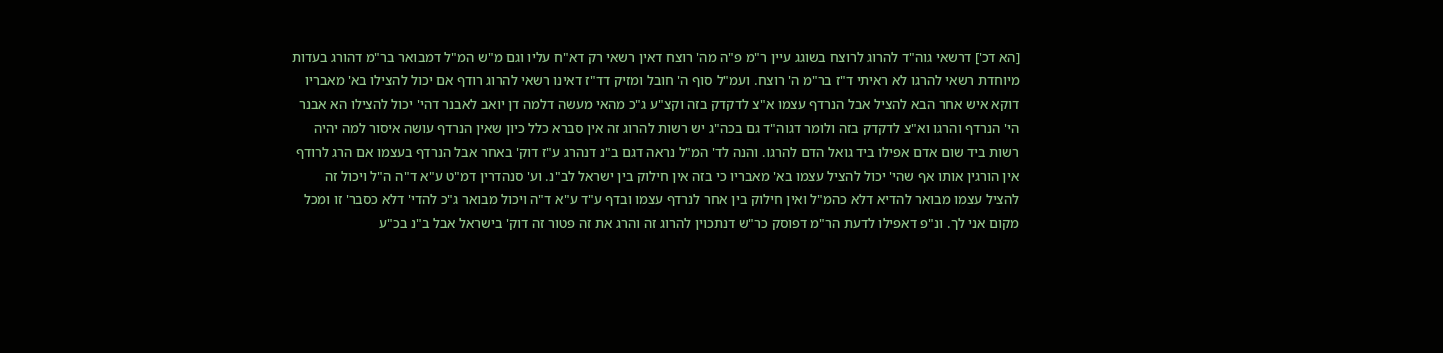[הא דכ'] דרשאי גוה"ד להרוג לרוצח בשוגג עיין ר"מ פ"ה מה' רוצח דאין רשאי רק דא"ח עליו וגם מ"ש המ"ל דמבואר בר"מ דהורג בעדות מיוחדת רשאי להרגו לא ראיתי ד"ז בר"מ ה' רוצח. ועמ"ל סוף ה' חובל ומזיק דד"ז דאינו רשאי להרוג רודף אם יכול להצילו בא' מאבריו דוקא איש אחר הבא להציל אבל הנרדף עצמו א"צ לדקדק בזה וקצ"ע ג"כ מהאי מעשה דלמה דן יואב לאבנר דהי' יכול להצילו הא אבנר הי' הנרדף והרגו וא"צ לדקדק בזה ולומר דגוה"ד גם בכה"ג יש רשות להרוג זה אין סברא כלל כיון שאין הנרדף עושה איסור למה יהיה רשות ביד שום אדם אפילו ביד גואל הדם להרגו. והנה לד' המ"ל נראה דגם ב"נ דנהרג ע"ז דוק' באחר אבל הנרדף בעצמו אם הרג לרודף אין הורגין אותו אף שהי' יכול להציל עצמו בא' מאבריו כי בזה אין חילוק בין ישראל לב"נ. וע' סנהדרין דמ"ט ע"א ד"ה ה"ל ויכול זה להציל עצמו מבואר להדיא דלא כהמ"ל ואין חילוק בין אחר לנרדף עצמו ובדף ע"ד ע"א ד"ה ויכול מבואר ג"כ להדי' דלא כסבר' זו ומכל מקום אני לך. ונ"פ דאפילו לדעת הר"מ דפוסק כר"ש דנתכוין להרוג זה והרג את זה פטור זה דוק' בישראל אבל ב"נ בכ"ע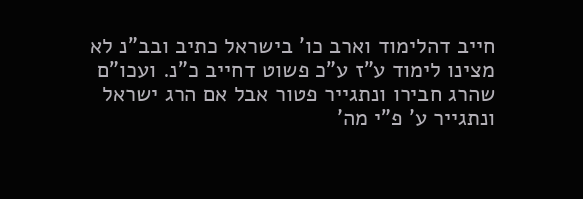חייב דהלימוד וארב כו' בישראל כתיב ובב"נ לא מצינו לימוד ע"ז ע"כ פשוט דחייב כ"נ. ועכו"ם שהרג חבירו ונתגייר פטור אבל אם הרג ישראל ונתגייר ע' פ"י מה'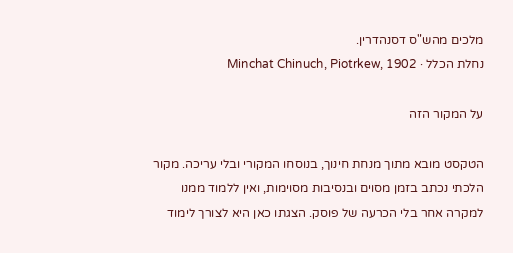מלכים מהש"ס דסנהדרין.
נחלת הכלל · Minchat Chinuch, Piotrkew, 1902

על המקור הזה

הטקסט מובא מתוך מנחת חינוך, בנוסחו המקורי ובלי עריכה. מקור הלכתי נכתב בזמן מסוים ובנסיבות מסוימות, ואין ללמוד ממנו למקרה אחר בלי הכרעה של פוסק. הצגתו כאן היא לצורך לימוד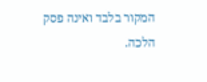המקור בלבד ואינה פסק הלכה.